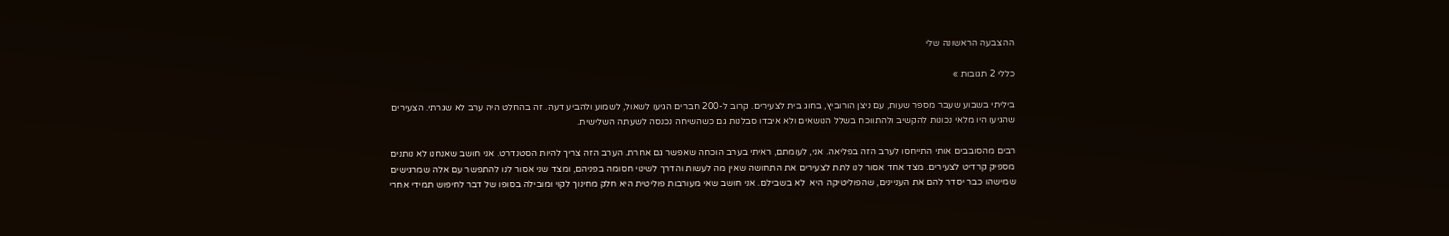ההצבעה הראשונה שלי

כללי 2 תגובות »

ביליתי בשבוע שעבר מספר שעות, עם ניצן הורוביץ, בחוג בית לצעירים. קרוב ל-200 חברים הגיעו לשאול, לשמוע ולהביע דעה. זה בהחלט היה ערב לא שגרתי. הצעירים שהגיעו היו מלאי נכונות להקשיב ולהתווכח בשלל הנושאים ולא איבדו סבלנות גם כשהשיחה נכנסה לשעתה השלישית.

רבים מהסובבים אותי התייחסו לערב הזה בפליאה. אני, לעומתם, ראיתי בערב הוכחה שאפשר גם אחרת. הערב הזה צריך להיות הסטנדרט. אני חושב שאנחנו לא נותנים מספיק קרדיט לצעירים. מצד אחד אסור לנו לתת לצעירים את התחושה שאין מה לעשות והדרך לשינוי חסומה בפניהם, ומצד שני אסור לנו להתפשר עם אלה שמרגישים שמישהו כבר יסדר להם את העניינים, שהפוליטיקה היא  לא בשבילם. אני חושב שאי מעורבות פוליטית היא חלק מחינוך לקוי ומובילה בסופו של דבר לחיפוש תמידי אחרי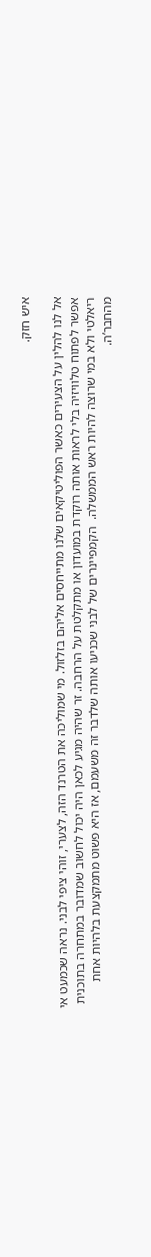איש חזק.

אל לנו להלין על הצעירים כאשר הפוליטיקאים שלנו מתייחסים אליהם בזלזול. מי שמוליכה את הטרנד הזה, לצערי, זוהי ציפי לבני. נראה שכמעט אי אפשר לפתוח טלוויזיה בלי לראות אותה רוקדת במועדון או מתקלטת על הרחבה. זר שהיה מגיע לכאן היה יכול לחשוב שמדובר במתחרה בתוכנית ריאלטי ולא במי שרוצה להיות ראש הממשלה.  הקמפיינרים של לבני שכניעו אותה שלדבר זה משעמם, אז היא פשוט מתמקצעת בלהיות אחת מהחבר’ה.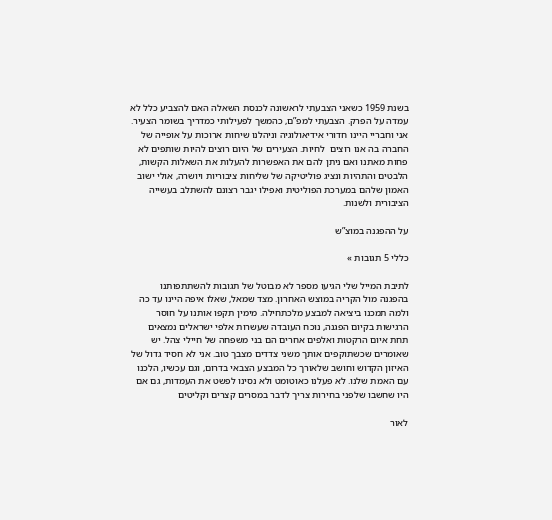בשנת 1959 כשאני הצבעתי לראשונה לכנסת השאלה האם להצביע כלל לא עמדה על הפרק. הצבעתי למפ”ם, כהמשך לפעילותי כמדריך בשומר הצעיר. אני וחבריי היינו חדורי אידיאולוגיה וניהלנו שיחות ארוכות על אופייה של החברה בה אנו רוצים  לחיות. הצעירים של היום רוצים להיות שותפים לא פחות מאתנו ואם ניתן להם את האפשרות להעלות את השאלות הקשות, הלבטים והתהיות ונציג פוליטיקה של שליחות ציבוריות ויושרה, אולי ישוב האמון שלהם במערכת הפוליטית ואפילו יגבר רצונם להשתלב בעשייה הציבורית ולשנות.

על ההפגנה במוצ”ש

כללי 5 תגובות »

לתיבת המייל שלי הגיעו מספר לא מבוטל של תגובות להשתתפותנו בהפגנה מול הקריה במוצש האחרון. מצד שמאל, שאלו איפה היינו עד כה ולמה תמכנו ביציאה למבצע מלכתחילה. מימין תקפו אותנו על חוסר הרגישות בקיום הפגנה, נוכח העובדה שעשרות אלפי ישראלים נמצאים תחת איום הרקטות ואלפים אחרים הם בני משפחה של חיילי צהל. יש שאומרים שכשתוקפים אותך משני צדדים מצבך טוב. אני לא חסיד גדול של האיזון הקדוש וחושב שלאורך כל המבצע הצבאי בדרום, וגם עכשיו, הלכנו עם האמת שלנו. לא פעלנו כאוטומט ולא נסינו לפשט את העמדות, גם אם היו שחשבו שלפני בחירות צריך לדבר במסרים קצרים וקליטים

לאור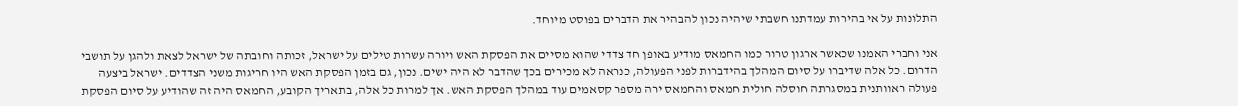התלונות על אי בהירות עמדתנו חשבתי שיהיה נכון להבהיר את הדברים בפוסט מיוחד.

אני וחברי האמנו שכאשר ארגון טרור כמו החמאס מודיע באופן חד צדדי שהוא מסיים את הפסקת האש ויורה עשרות טילים על ישראל, זכותה וחובתה של ישראל לצאת ולהגן על תושבי הדרום. כל אלה שדיברו על סיום המהלך בהידברות לפני הפעולה, כנראה לא מכירים בכך שהדבר לא היה ישים. נכון, גם בזמן הפסקת האש היו חריגות משני הצדדים. ישראל ביצעה פעולה ראוותנית במסגרתה חוסלה חולית חמאס והחמאס ירה מספר קסאמים עוד במהלך הפסקת האש. אך למרות כל אלה, בתאריך הקובע, החמאס היה זה שהודיע על סיום הפסקת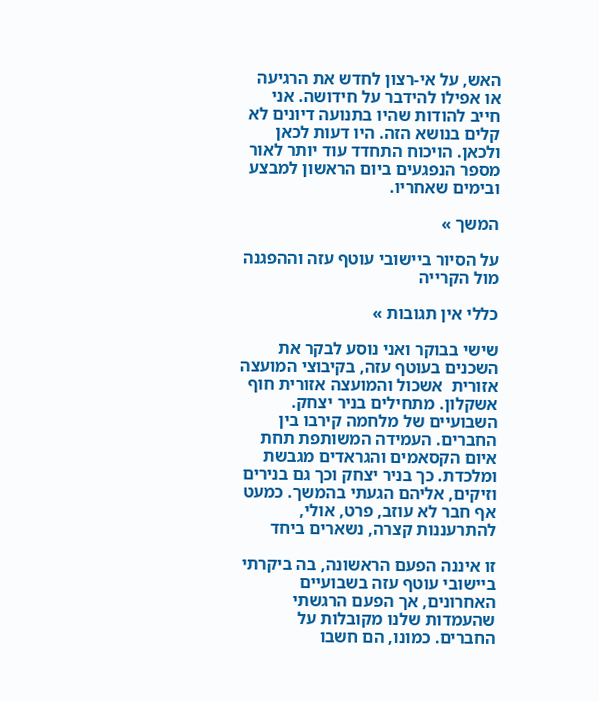האש, על אי-רצון לחדש את הרגיעה או אפילו להידבר על חידושה. אני חייב להודות שהיו בתנועה דיונים לא קלים בנושא הזה. היו דעות לכאן ולכאן. הויכוח התחדד עוד יותר לאור מספר הנפגעים ביום הראשון למבצע ובימים שאחריו.

המשך »

על הסיור ביישובי עוטף עזה וההפגנה מול הקרייה

כללי אין תגובות »

שישי בבוקר ואני נוסע לבקר את השכנים בעוטף עזה, בקיבוצי המועצה אזורית  אשכול והמועצה אזורית חוף אשקלון. מתחילים בניר יצחק. השבועיים של מלחמה קירבו בין החברים. העמידה המשותפת תחת איום הקסאמים והגראדים מגבשת ומלכדת. כך בניר יצחק וכך גם בנירים וזיקים, אליהם הגעתי בהמשך. כמעט אף חבר לא עוזב, פרט, אולי, להתרעננות קצרה, נשארים ביחד

זו איננה הפעם הראשונה, בה ביקרתי ביישובי עוטף עזה בשבועיים האחרונים, אך הפעם הרגשתי שהעמדות שלנו מקובלות על החברים. כמונו, הם חשבו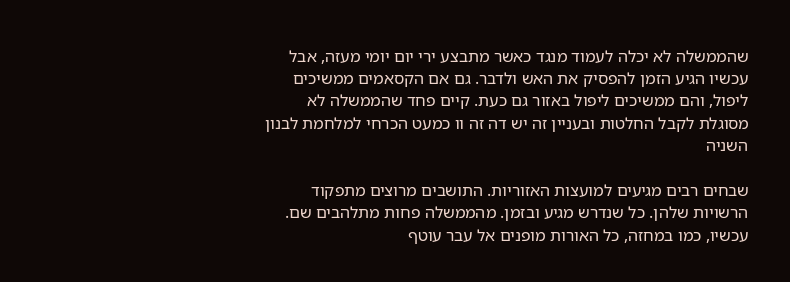שהממשלה לא יכלה לעמוד מנגד כאשר מתבצע ירי יום יומי מעזה, אבל עכשיו הגיע הזמן להפסיק את האש ולדבר. גם אם הקסאמים ממשיכים ליפול, והם ממשיכים ליפול באזור גם כעת. קיים פחד שהממשלה לא מסוגלת לקבל החלטות ובעניין זה יש דה זה וו כמעט הכרחי למלחמת לבנון השניה

שבחים רבים מגיעים למועצות האזוריות. התושבים מרוצים מתפקוד הרשויות שלהן. כל שנדרש מגיע ובזמן. מהממשלה פחות מתלהבים שם. עכשיו, כמו במחזה, כל האורות מופנים אל עבר עוטף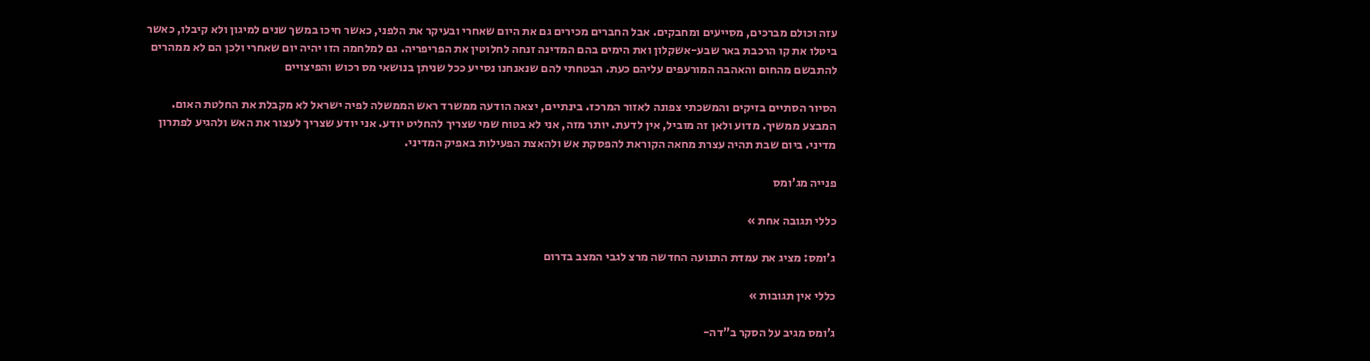עזה וכולם מברכים, מסייעים ומחבקים. אבל החברים מכירים גם את היום שאחרי ובעיקר את הלפני, כאשר חיכו במשך שנים למיגון ולא קיבלו, כאשר ביטלו את קו הרכבת באר שבע-אשקלון ואת הימים בהם המדינה זנחה לחלוטין את הפריפריה. גם למלחמה הזו יהיה יום שאחרי ולכן הם לא ממהרים להתבשם מהחום והאהבה המורעפים עליהם כעת. הבטחתי להם שנאנחנו נסייע ככל שניתן בנושאי מס רכוש והפיצויים

הסיור הסתיים בזיקים והמשכתי צפונה לאזור המרכז. בינתיים, יצאה הודעה ממשרד ראש הממשלה לפיה ישראל לא מקבלת את החלטת האום. המבצע ממשיך. מדוע ולאן זה מוביל, אין לדעת. יותר מזה, אני לא בטוח שמי שצריך להחליט יודע. אני יודע שצריך לעצור את האש ולהגיע לפתרון מדיני. ביום שבת תהיה עצרת מחאה הקוראת להפסקת אש ולהאצת הפעילות באפיק המדיני.

פנייה מג’ומס

כללי תגובה אחת »

ג’ומס: מציג את עמדת התנועה החדשה מרצ לגבי המצב בדרום

כללי אין תגובות »

ג’ומס מגיב על הסקר ב”דה-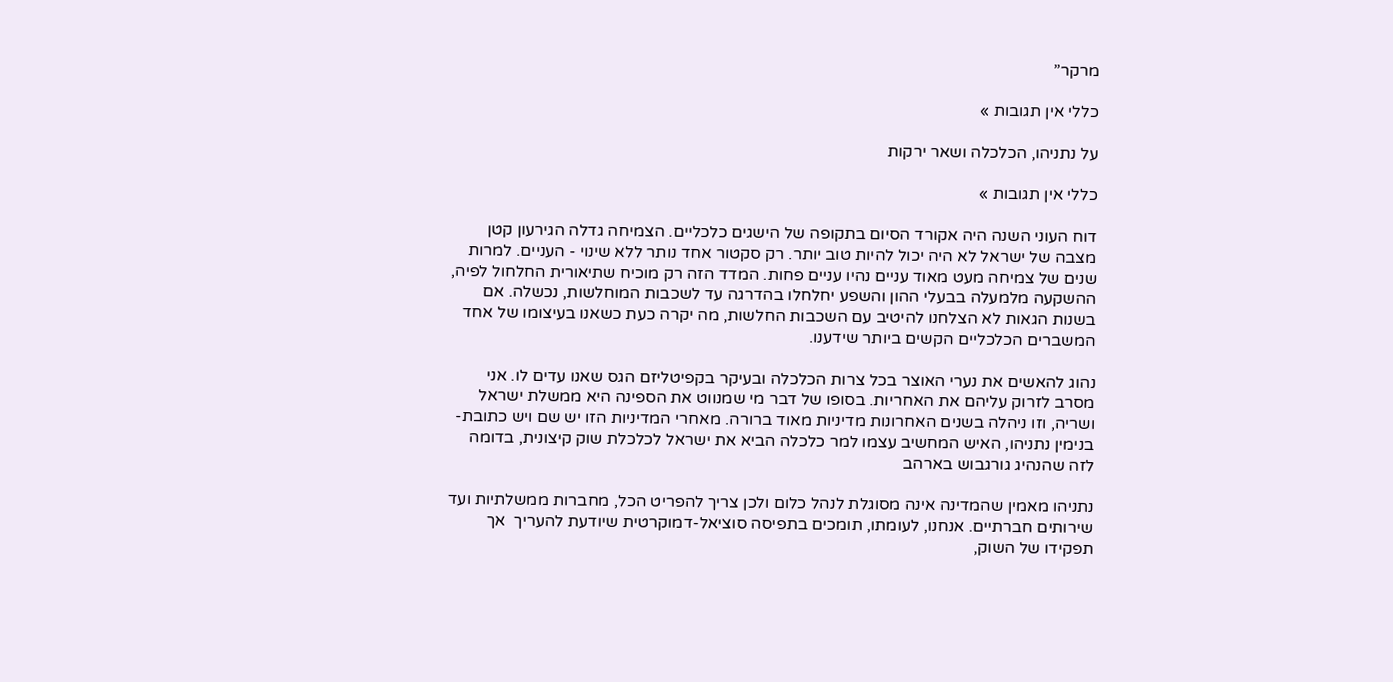מרקר”

כללי אין תגובות »

על נתניהו, הכלכלה ושאר ירקות

כללי אין תגובות »

דוח העוני השנה היה אקורד הסיום בתקופה של הישגים כלכליים. הצמיחה גדלה הגירעון קטן מצבה של ישראל לא היה יכול להיות טוב יותר. רק סקטור אחד נותר ללא שינוי - העניים. למרות שנים של צמיחה מעט מאוד עניים נהיו עניים פחות. המדד הזה רק מוכיח שתיאורית החלחול לפיה, ההשקעה מלמעלה בבעלי ההון והשפע יחלחלו בהדרגה עד לשכבות המוחלשות, נכשלה. אם בשנות הגאות לא הצלחנו להיטיב עם השכבות החלשות, מה יקרה כעת כשאנו בעיצומו של אחד המשברים הכלכליים הקשים ביותר שידענו.

נהוג להאשים את נערי האוצר בכל צרות הכלכלה ובעיקר בקפיטליזם הגס שאנו עדים לו. אני מסרב לזרוק עליהם את האחריות. בסופו של דבר מי שמנווט את הספינה היא ממשלת ישראל ושריה, וזו ניהלה בשנים האחרונות מדיניות מאוד ברורה. מאחרי המדיניות הזו יש שם ויש כתובת- בנימין נתניהו, האיש המחשיב עצמו למר כלכלה הביא את ישראל לכלכלת שוק קיצונית, בדומה לזה שהנהיג גורגבוש בארהב

נתניהו מאמין שהמדינה אינה מסוגלת לנהל כלום ולכן צריך להפריט הכל, מחברות ממשלתיות ועד שירותים חברתיים. אנחנו, לעומתו, תומכים בתפיסה סוציאל-דמוקרטית שיודעת להעריך  אך תפקידו של השוק,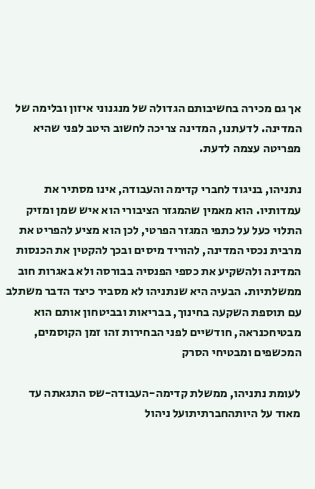אך גם מכירה בחשיבותם הגדולה של מנגנוני איזון ובלימה של המדינה. לדעתנו, המדינה צריכה לחשוב היטב לפני שהיא מפריטה עצמה לדעת.

נתניהו, בניגוד לחברי קדימה והעבודה, אינו מסתיר את עמדותיו. הוא מאמין שהמגזר הציבורי הוא איש שמן ומזיק התלוי כעל על כתפי המגזר הפרטי, לכן הוא מציע להפריט את מרבית נכסי המדינה, להוריד מיסים ובכך להקטין את הכנסות המדינה ולהשקיע את כספי הפנסיה בבורסה ולא באגרות חוב ממשלתיות. הבעיה היא שנתניהו לא מסביר כיצד הדבר משתלב עם תוספת השקעה בחינוך, בבריאות ובביטחון אותם הוא מבטיחכנראה, חודשיים לפני הבחירות זהו זמן הקוסמים, המכשפים ומבטיחי הסרק

לעומת נתניהו, ממשלת קדימה-העבודה-שס התגאתה עד מאוד על היותהחברתיתועל ניהול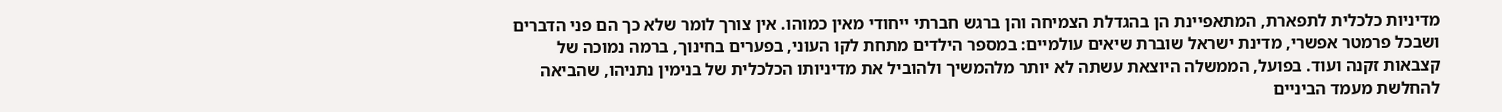מדיניות כלכלית לתפארת, המתאפיינת הן בהגדלת הצמיחה והן ברגש חברתי ייחודי מאין כמוהו. אין צורך לומר שלא כך הם פני הדברים ושבכל פרמטר אפשרי, מדינת ישראל שוברת שיאים עולמיים: במספר הילדים מתחת לקו העוני, בפערים בחינוך, ברמה נמוכה של קצבאות זקנה ועוד. בפועל, הממשלה היוצאת עשתה לא יותר מלהמשיך ולהוביל את מדיניותו הכלכלית של בנימין נתניהו, שהביאה להחלשת מעמד הביניים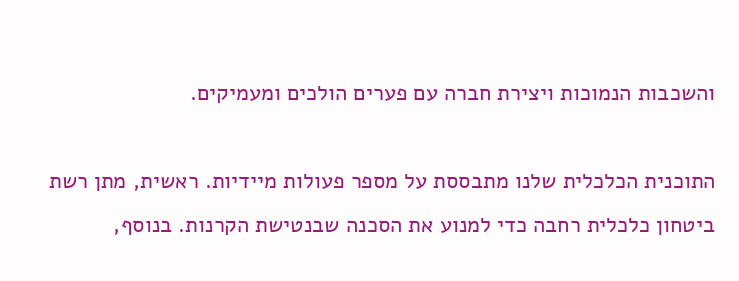והשכבות הנמוכות ויצירת חברה עם פערים הולכים ומעמיקים.

התוכנית הכלכלית שלנו מתבססת על מספר פעולות מיידיות. ראשית, מתן רשת ביטחון כלכלית רחבה כדי למנוע את הסכנה שבנטישת הקרנות. בנוסף,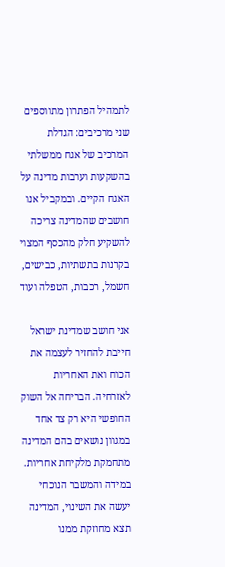לתמהיל הפתרון מתווספים שני מרכיבים: הגדלת המרכיב של אגח ממשלתי בהשקעות וערבות מדינה על האגח הקיים. ובמקביל אנו חושבים שהמדינה צריכה להשקיע חלק מהכסף המצוי בקרנות בתשתיות, כבישים, חשמל, רכבות, הטפלה ועוד

אני חושב שמדינת ישראל חייבת להחזיר לעצמה את הכוח ואת האחריות לאזרחיה. הבריחה אל השוק החופשי היא רק צד אחד במגוון נושאים בהם המדינה מתחמקת מלקיחת אחריות. במידה והמשבר הנוכחי יעשה את השינוי, המדינה תצא מחוזקת ממנו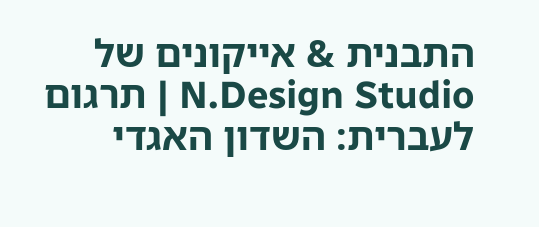התבנית & אייקונים של N.Design Studio | תרגום לעברית: השדון האגדי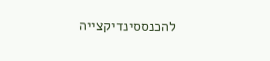להכנססינדיקצייה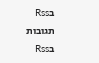בRss תגובות בRss